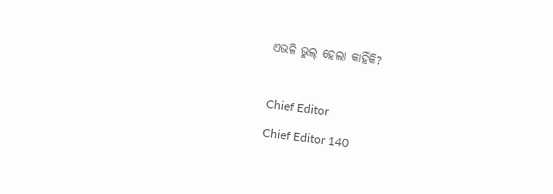ଏଭଳି ଭୁଲ୍ ହେଲା କାହିଁକି?

Chief Editor
Chief Editor 140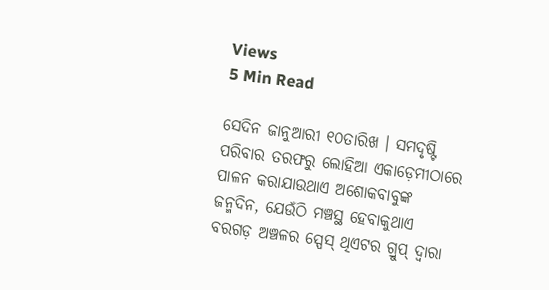Views
5 Min Read

ସେଦିନ ଜାନୁଆରୀ ୧୦ତାରିଖ । ସମଦୃଷ୍ଟି ପରିବାର ତରଫରୁ ଲୋହିଆ ଏକାଡ଼େମୀଠାରେ ପାଳନ କରାଯାଉଥାଏ ଅଶୋକବାବୁଙ୍କ ଜନ୍ମଦିନ, ଯେଉଁଠି ମଞ୍ଚସ୍ଥ ହେବାକୁଥାଏ ବରଗଡ଼ ଅଞ୍ଚଳର ସ୍ପେସ୍ ଥିଏଟର ଗ୍ରୁପ୍ ଦ୍ୱାରା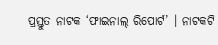ପ୍ରସ୍ତୁତ ନାଟକ ‘ଫାଇନାଲ୍ ରିପୋର୍ଟ’ । ନାଟକଟି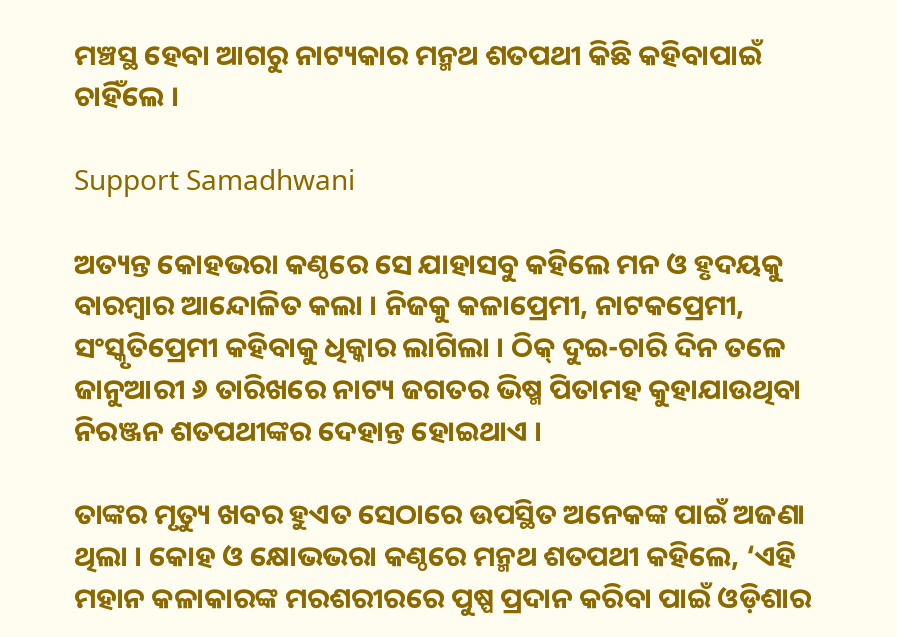ମଞ୍ଚସ୍ଥ ହେବା ଆଗରୁ ନାଟ୍ୟକାର ମନ୍ମଥ ଶତପଥୀ କିଛି କହିବାପାଇଁ ଚାହିଁଲେ ।

Support Samadhwani

ଅତ୍ୟନ୍ତ କୋହଭରା କଣ୍ଠରେ ସେ ଯାହାସବୁ କହିଲେ ମନ ଓ ହୃଦୟକୁ ବାରମ୍ବାର ଆନ୍ଦୋଳିତ କଲା । ନିଜକୁ କଳାପ୍ରେମୀ, ନାଟକପ୍ରେମୀ, ସଂସ୍କୃତିପ୍ରେମୀ କହିବାକୁ ଧିକ୍କାର ଲାଗିଲା । ଠିକ୍ ଦୁଇ-ଚାରି ଦିନ ତଳେ ଜାନୁଆରୀ ୬ ତାରିଖରେ ନାଟ୍ୟ ଜଗତର ଭିଷ୍ମ ପିତାମହ କୁହାଯାଉଥିବା ନିରଞ୍ଜନ ଶତପଥୀଙ୍କର ଦେହାନ୍ତ ହୋଇଥାଏ ।

ତାଙ୍କର ମୃତ୍ୟୁ ଖବର ହୁଏତ ସେଠାରେ ଉପସ୍ଥିତ ଅନେକଙ୍କ ପାଇଁ ଅଜଣା ଥିଲା । କୋହ ଓ କ୍ଷୋଭଭରା କଣ୍ଠରେ ମନ୍ମଥ ଶତପଥୀ କହିଲେ, ‘ଏହି ମହାନ କଳାକାରଙ୍କ ମରଶରୀରରେ ପୁଷ୍ପ ପ୍ରଦାନ କରିବା ପାଇଁ ଓଡ଼ିଶାର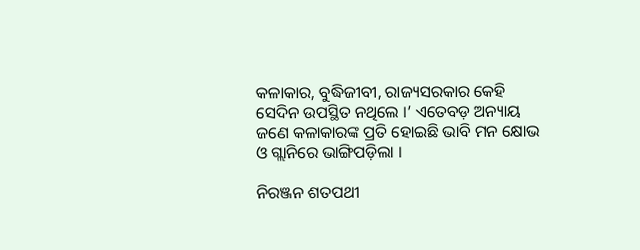କଳାକାର, ବୁଦ୍ଧିଜୀବୀ, ରାଜ୍ୟସରକାର କେହି ସେଦିନ ଉପସ୍ଥିତ ନଥିଲେ ।’ ଏତେବଡ଼ ଅନ୍ୟାୟ ଜଣେ କଳାକାରଙ୍କ ପ୍ରତି ହୋଇଛି ଭାବି ମନ କ୍ଷୋଭ ଓ ଗ୍ଲାନିରେ ଭାଙ୍ଗିପଡ଼ିଲା ।

ନିରଞ୍ଜନ ଶତପଥୀ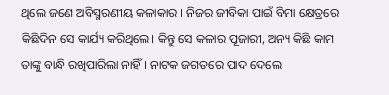ଥିଲେ ଜଣେ ଅବିସ୍ମରଣୀୟ କଳାକାର । ନିଜର ଜୀବିକା ପାଇଁ ବିମା କ୍ଷେତ୍ରରେ କିଛିଦିନ ସେ କାର୍ଯ୍ୟ କରିଥିଲେ। କିନ୍ତୁ ସେ କଳାର ପୂଜାରୀ, ଅନ୍ୟ କିଛି କାମ ତାଙ୍କୁ ବାନ୍ଧି ରଖିପାରିଲା ନାହିଁ । ନାଟକ ଜଗତରେ ପାଦ ଦେଲେ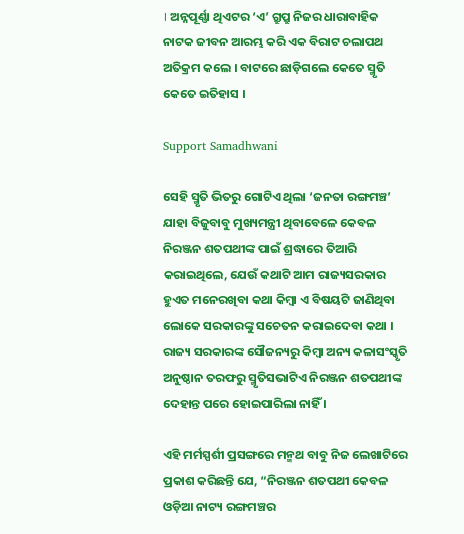। ଅନ୍ନପୂର୍ଣ୍ଣା ଥିଏଟର ‘ଏ’ ଗ୍ରୁପ୍ରୁ ନିଜର ଧାରାବାହିକ ନାଟକ ଜୀବନ ଆରମ୍ଭ କରି ଏକ ବିରାଟ ଚଲାପଥ ଅତିକ୍ରମ କଲେ । ବାଟରେ ଛାଡ଼ିଗଲେ କେତେ ସ୍ମୃତି କେତେ ଇତିହାସ ।

Support Samadhwani

ସେହି ସ୍ମୃତି ଭିତରୁ ଗୋଟିଏ ଥିଲା ‘ଜନତା ରଙ୍ଗମଞ୍ଚ’ ଯାହା ବିଜୁବାବୁ ମୁଖ୍ୟମନ୍ତ୍ରୀ ଥିବାବେଳେ କେବଳ ନିରଞ୍ଜନ ଶତପଥୀଙ୍କ ପାଇଁ ଶ୍ରଦ୍ଧାରେ ତିଆରି କରାଇଥିଲେ, ଯେଉଁ କଥାଟି ଆମ ରାଜ୍ୟସରକାର ହୁଏତ ମନେରଖିବା କଥା କିମ୍ବା ଏ ବିଷୟଟି ଜାଣିଥିବା ଲୋକେ ସରକାରଙ୍କୁ ସଚେତନ କରାଇଦେବା କଥା । ରାଜ୍ୟ ସରକାରଙ୍କ ସୌଜନ୍ୟରୁ କିମ୍ବା ଅନ୍ୟ କଳାସଂସ୍କୃତି ଅନୁଷ୍ଠାନ ତରଫରୁ ସ୍ମୃତିସଭାଟିଏ ନିରଞ୍ଜନ ଶତପଥୀଙ୍କ ଦେହାନ୍ତ ପରେ ହୋଇପାରିଲା ନାହିଁ ।

ଏହି ମର୍ମସ୍ପର୍ଶୀ ପ୍ରସଙ୍ଗରେ ମନ୍ମଥ ବାବୁ ନିଜ ଲେଖାଟିରେ ପ୍ରକାଶ କରିଛନ୍ତି ଯେ, “ନିରଞ୍ଜନ ଶତପଥୀ କେବଳ ଓଡ଼ିଆ ନାଟ୍ୟ ରଙ୍ଗମଞ୍ଚର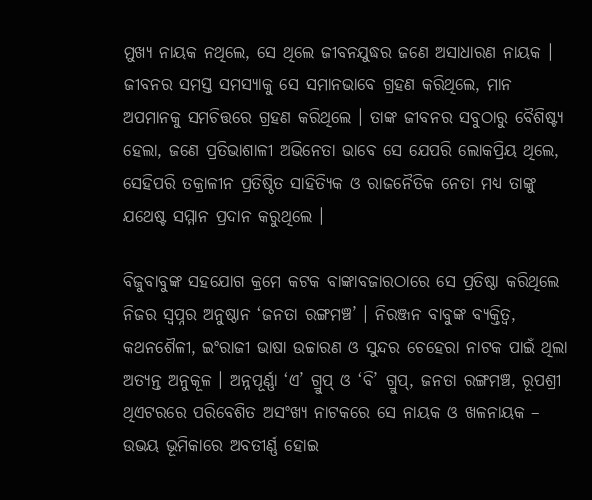ମୁଖ୍ୟ ନାୟକ ନଥିଲେ, ସେ ଥିଲେ ଜୀବନଯୁଦ୍ଧର ଜଣେ ଅସାଧାରଣ ନାୟକ । ଜୀବନର ସମସ୍ତ ସମସ୍ୟାକୁ ସେ ସମାନଭାବେ ଗ୍ରହଣ କରିଥିଲେ, ମାନ ଅପମାନକୁ ସମଚିତ୍ତରେ ଗ୍ରହଣ କରିଥିଲେ । ତାଙ୍କ ଜୀବନର ସବୁଠାରୁ ବୈଶିଷ୍ଟ୍ୟ ହେଲା, ଜଣେ ପ୍ରତିଭାଶାଳୀ ଅଭିନେତା ଭାବେ ସେ ଯେପରି ଲୋକପ୍ରିୟ ଥିଲେ, ସେହିପରି ତକ୍ରାଳୀନ ପ୍ରତିଷ୍ଠିତ ସାହିତ୍ୟିକ ଓ ରାଜନୈତିକ ନେତା ମଧ୍ୟ ତାଙ୍କୁ ଯଥେଷ୍ଟ ସମ୍ମାନ ପ୍ରଦାନ କରୁଥିଲେ ।

ବିଜୁବାବୁଙ୍କ ସହଯୋଗ କ୍ରମେ କଟକ ବାଙ୍କାବଜାରଠାରେ ସେ ପ୍ରତିଷ୍ଠା କରିଥିଲେ ନିଜର ସ୍ୱପ୍ନର ଅନୁଷ୍ଠାନ ‘ଜନତା ରଙ୍ଗମଞ୍ଚ’ । ନିରଞ୍ଜନ ବାବୁଙ୍କ ବ୍ୟକ୍ତିତ୍ୱ, କଥନଶୈଳୀ, ଇଂରାଜୀ ଭାଷା ଉଚ୍ଚାରଣ ଓ ସୁନ୍ଦର ଚେହେରା ନାଟକ ପାଇଁ ଥିଲା ଅତ୍ୟନ୍ତ ଅନୁକୂଳ । ଅନ୍ନପୂର୍ଣ୍ଣା ‘ଏ’ ଗ୍ରୁପ୍ ଓ ‘ବି’ ଗ୍ରୁପ୍, ଜନତା ରଙ୍ଗମଞ୍ଚ, ରୂପଶ୍ରୀ ଥିଏଟରରେ ପରିବେଶିତ ଅସଂଖ୍ୟ ନାଟକରେ ସେ ନାୟକ ଓ ଖଳନାୟକ – ଉଭୟ ଭୂମିକାରେ ଅବତୀର୍ଣ୍ଣ ହୋଇ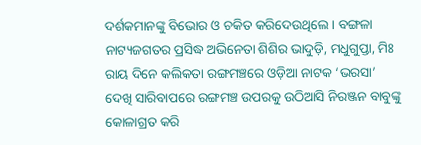ଦର୍ଶକମାନଙ୍କୁ ବିଭୋର ଓ ଚକିତ କରିଦେଉଥିଲେ । ବଙ୍ଗଳା ନାଟ୍ୟଜଗତର ପ୍ରସିଦ୍ଧ ଅଭିନେତା ଶିଶିର ଭାଦୁଡ଼ି, ମଧୁଗୁପ୍ତା, ମିଃ ରାୟ ଦିନେ କଲିକତା ରଙ୍ଗମଞ୍ଚରେ ଓଡ଼ିଆ ନାଟକ ‘ଭରସା’ ଦେଖି ସାରିବାପରେ ରଙ୍ଗମଞ୍ଚ ଉପରକୁ ଉଠିଆସି ନିରଞ୍ଜନ ବାବୁଙ୍କୁ କୋଳାଗ୍ରତ କରି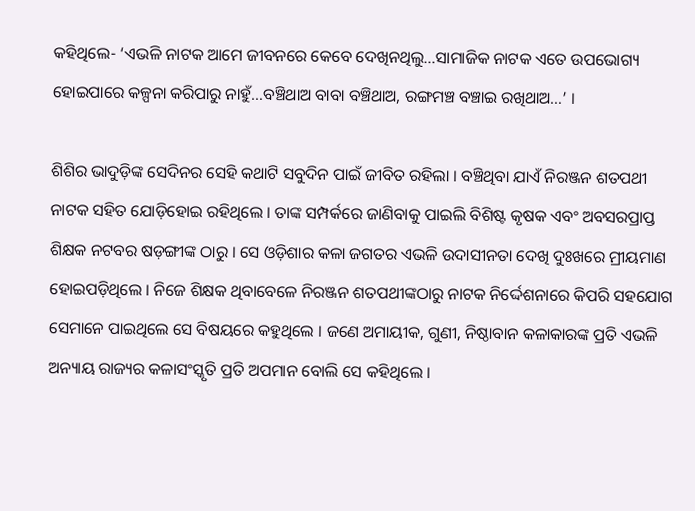କହିଥିଲେ- ‘ଏଭଳି ନାଟକ ଆମେ ଜୀବନରେ କେବେ ଦେଖିନଥିଲୁ…ସାମାଜିକ ନାଟକ ଏତେ ଉପଭୋଗ୍ୟ ହୋଇପାରେ କଳ୍ପନା କରିପାରୁ ନାହୁଁ…ବଞ୍ଚିଥାଅ ବାବା ବଞ୍ଚିଥାଅ, ରଙ୍ଗମଞ୍ଚ ବଞ୍ଚାଇ ରଖିଥାଅ…’ ।

ଶିଶିର ଭାଦୁଡ଼ିଙ୍କ ସେଦିନର ସେହି କଥାଟି ସବୁଦିନ ପାଇଁ ଜୀବିତ ରହିଲା । ବଞ୍ଚିଥିବା ଯାଏଁ ନିରଞ୍ଜନ ଶତପଥୀ ନାଟକ ସହିତ ଯୋଡ଼ିହୋଇ ରହିଥିଲେ । ତାଙ୍କ ସମ୍ପର୍କରେ ଜାଣିବାକୁ ପାଇଲି ବିଶିଷ୍ଟ କୃଷକ ଏବଂ ଅବସରପ୍ରାପ୍ତ ଶିକ୍ଷକ ନଟବର ଷଡ଼ଙ୍ଗୀଙ୍କ ଠାରୁ । ସେ ଓଡ଼ିଶାର କଳା ଜଗତର ଏଭଳି ଉଦାସୀନତା ଦେଖି ଦୁଃଖରେ ମ୍ରୀୟମାଣ ହୋଇପଡ଼ିଥିଲେ । ନିଜେ ଶିକ୍ଷକ ଥିବାବେଳେ ନିରଞ୍ଜନ ଶତପଥୀଙ୍କଠାରୁ ନାଟକ ନିର୍ଦ୍ଦେଶନାରେ କିପରି ସହଯୋଗ ସେମାନେ ପାଇଥିଲେ ସେ ବିଷୟରେ କହୁଥିଲେ । ଜଣେ ଅମାୟୀକ, ଗୁଣୀ, ନିଷ୍ଠାବାନ କଳାକାରଙ୍କ ପ୍ରତି ଏଭଳି ଅନ୍ୟାୟ ରାଜ୍ୟର କଳାସଂସ୍କୃତି ପ୍ରତି ଅପମାନ ବୋଲି ସେ କହିଥିଲେ ।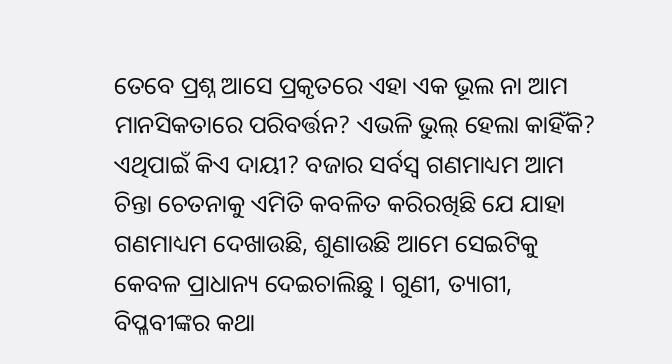ତେବେ ପ୍ରଶ୍ନ ଆସେ ପ୍ରକୃତରେ ଏହା ଏକ ଭୂଲ ନା ଆମ ମାନସିକତାରେ ପରିବର୍ତ୍ତନ? ଏଭଳି ଭୁଲ୍ ହେଲା କାହିଁକି? ଏଥିପାଇଁ କିଏ ଦାୟୀ? ବଜାର ସର୍ବସ୍ୱ ଗଣମାଧ୍ୟମ ଆମ ଚିନ୍ତା ଚେତନାକୁ ଏମିତି କବଳିତ କରିରଖିଛି ଯେ ଯାହା ଗଣମାଧ୍ୟମ ଦେଖାଉଛି, ଶୁଣାଉଛି ଆମେ ସେଇଟିକୁ କେବଳ ପ୍ରାଧାନ୍ୟ ଦେଇଚାଲିଛୁ । ଗୁଣୀ, ତ୍ୟାଗୀ, ବିପ୍ଳବୀଙ୍କର କଥା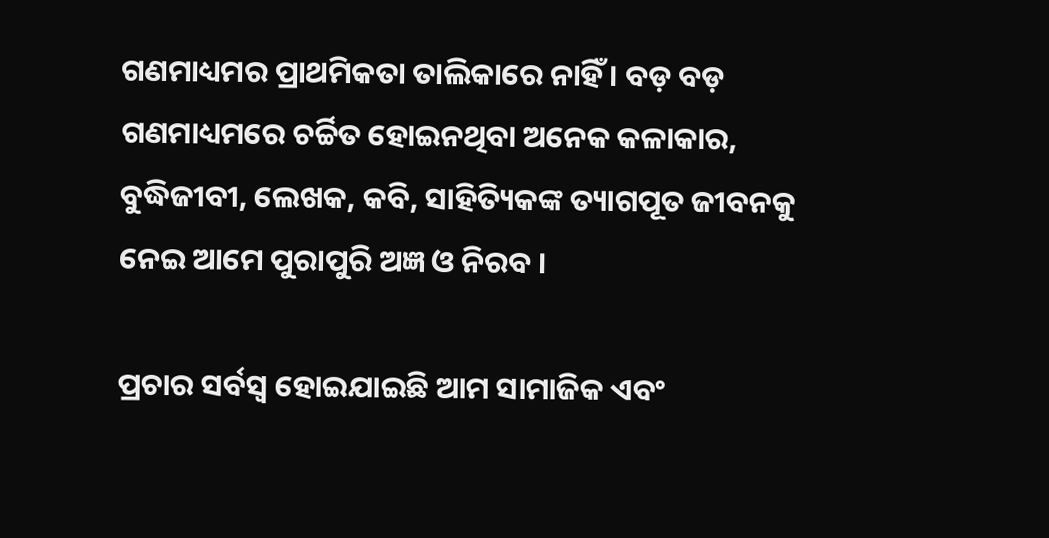ଗଣମାଧ୍ୟମର ପ୍ରାଥମିକତା ତାଲିକାରେ ନାହିଁ । ବଡ଼ ବଡ଼ ଗଣମାଧ୍ୟମରେ ଚର୍ଚ୍ଚିତ ହୋଇନଥିବା ଅନେକ କଳାକାର, ବୁଦ୍ଧିଜୀବୀ, ଲେଖକ, କବି, ସାହିତ୍ୟିକଙ୍କ ତ୍ୟାଗପୂତ ଜୀବନକୁ ନେଇ ଆମେ ପୁରାପୁରି ଅଜ୍ଞ ଓ ନିରବ ।

ପ୍ରଚାର ସର୍ବସ୍ୱ ହୋଇଯାଇଛି ଆମ ସାମାଜିକ ଏବଂ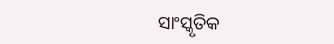ସାଂସ୍କୃତିକ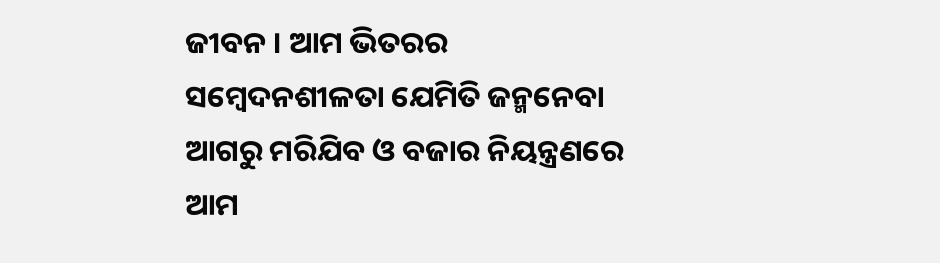ଜୀବନ । ଆମ ଭିତରର ସମ୍ବେଦନଶୀଳତା ଯେମିତି ଜନ୍ମନେବା ଆଗରୁ ମରିଯିବ ଓ ବଜାର ନିୟନ୍ତ୍ରଣରେ ଆମ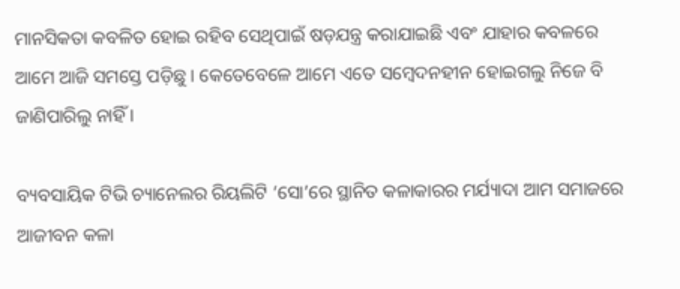ମାନସିକତା କବଳିତ ହୋଇ ରହିବ ସେଥିପାଇଁ ଷଡ଼ଯନ୍ତ୍ର କରାଯାଇଛି ଏବଂ ଯାହାର କବଳରେ ଆମେ ଆଜି ସମସ୍ତେ ପଡ଼ିଛୁ । କେତେବେଳେ ଆମେ ଏତେ ସମ୍ବେଦନହୀନ ହୋଇଗଲୁ ନିଜେ ବି ଜାଣିପାରିଲୁ ନାହିଁ ।

ବ୍ୟବସାୟିକ ଟିଭି ଚ୍ୟାନେଲର ରିୟଲିଟି ‘ସୋ’ରେ ସ୍ଥାନିତ କଳାକାରର ମର୍ଯ୍ୟାଦା ଆମ ସମାଜରେ ଆଜୀବନ କଳା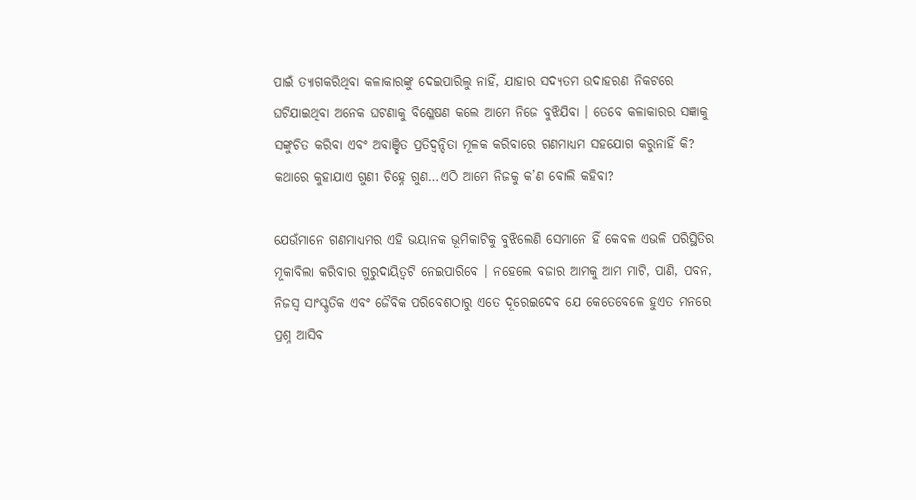ପାଇଁ ତ୍ୟାଗକରିଥିବା କଳାକାରଙ୍କୁ ଦେଇପାରିଲୁ ନାହିଁ, ଯାହାର ସଦ୍ୟତମ ଉଦାହରଣ ନିକଟରେ ଘଟିଯାଇଥିବା ଅନେକ ଘଟଣାକୁ ବିଶ୍ଳେଷଣ କଲେ ଆମେ ନିଜେ ବୁଝିଯିବା । ତେବେ କଳାକାରର ସଜ୍ଞାକୁ ସଙ୍କୁଚିତ କରିବା ଏବଂ ଅବାଞ୍ଛିତ ପ୍ରତିଦ୍ୱନ୍ଦିତା ମୂଳକ କରିବାରେ ଗଣମାଧ୍ୟମ ସହଯୋଗ କରୁନାହିଁ କି? କଥାରେ କୁହାଯାଏ ଗୁଣୀ ଚିହ୍ନେ ଗୁଣ…ଏଠି ଆମେ ନିଜକୁ କ’ଣ ବୋଲି କହିବା?

ଯେଉଁମାନେ ଗଣମାଧ୍ୟମର ଏହି ଭୟାନକ ଭୂମିକାଟିକୁ ବୁଝିଲେଣି ସେମାନେ ହିଁ କେବଳ ଏଭଳି ପରିସ୍ଥିତିର ମୂକାବିଲା କରିବାର ଗୁରୁଦାୟିତ୍ୱଟି ନେଇପାରିବେ । ନହେଲେ ବଜାର ଆମକୁ ଆମ ମାଟି, ପାଣି, ପବନ, ନିଜସ୍ୱ ସାଂସ୍କୃତିକ ଏବଂ ଜୈବିକ ପରିବେଶଠାରୁ ଏତେ ଦୂରେଇଦେବ ଯେ କେତେବେଳେ ହୁଏତ ମନରେ ପ୍ରଶ୍ନ ଆସିବ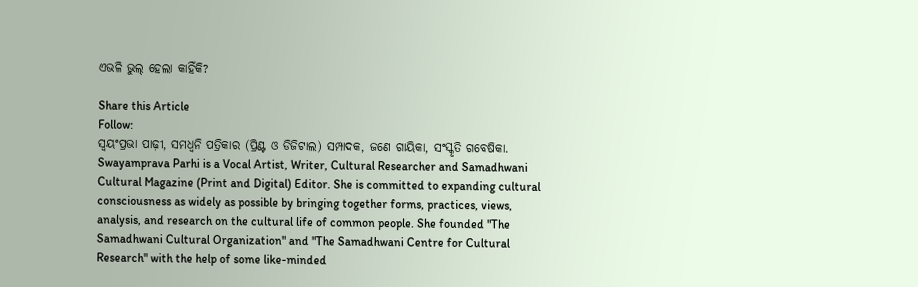ଏଭଳି ଭୁଲ୍ ହେଲା କାହିଁକି?

Share this Article
Follow:
ସ୍ଵୟଂପ୍ରଭା ପାଢ଼ୀ, ସମଧ୍ୱନି ପତ୍ରିକାର (ପ୍ରିଣ୍ଟ ଓ ଡିଜିଟାଲ) ସମ୍ପାଦକ, ଜଣେ ଗାୟିକା, ସଂସ୍କୃତି ଗବେଷିକା. Swayamprava Parhi is a Vocal Artist, Writer, Cultural Researcher and Samadhwani Cultural Magazine (Print and Digital) Editor. She is committed to expanding cultural consciousness as widely as possible by bringing together forms, practices, views, analysis, and research on the cultural life of common people. She founded "The Samadhwani Cultural Organization" and "The Samadhwani Centre for Cultural Research" with the help of some like-minded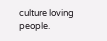culture loving people.